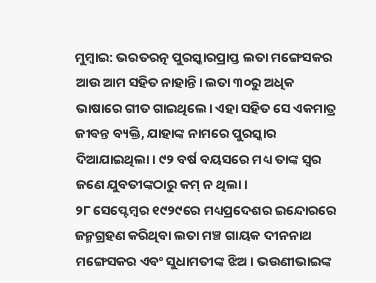ମୁମ୍ବାଇ: ଭରତରତ୍ନ ପୁରସ୍କାରପ୍ରାପ୍ତ ଲତା ମଙ୍ଗେସକର ଆଉ ଆମ ସହିତ ନାହାନ୍ତି। ଲତା ୩୦ରୁ ଅଧିକ ଭାଷାରେ ଗୀତ ଗାଇଥିଲେ। ଏହା ସହିତ ସେ ଏକମାତ୍ର ଜୀବନ୍ତ ବ୍ୟକ୍ତି, ଯାହାଙ୍କ ନାମରେ ପୁରସ୍କାର ଦିଆଯାଇଥିଲା। ୯୨ ବର୍ଷ ବୟସରେ ମଧ୍ୟ ତାଙ୍କ ସ୍ବର ଜଣେ ଯୁବତୀଙ୍କଠାରୁ କମ୍ ନ ଥିଲା।
୨୮ ସେପ୍ଟେମ୍ବର ୧୯୨୯ରେ ମଧ୍ୟପ୍ରଦେଶର ଇନ୍ଦୋରରେ ଜନ୍ମଗ୍ରହଣ କରିଥିବା ଲତା ମଞ୍ଚ ଗାୟକ ଦୀନନାଥ ମଙ୍ଗେସକର ଏବଂ ସୁଧାମତୀଙ୍କ ଝିଅ। ଭଉଣୀଭାଇଙ୍କ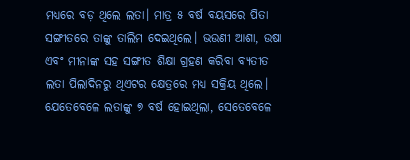ମଧ୍ୟରେ ବଡ଼ ଥିଲେ ଲତା। ମାତ୍ର ୫ ବର୍ଷ ବୟସରେ ପିତା ସଙ୍ଗୀତରେ ତାଙ୍କୁ ତାଲିମ ଦେଇଥିଲେ। ଭଉଣୀ ଆଶା, ଉଷା ଏବଂ ମୀନାଙ୍କ ସହ ସଙ୍ଗୀତ ଶିକ୍ଷା ଗ୍ରହଣ କରିବା ବ୍ୟତୀତ ଲତା ପିଲାଦିନରୁ ଥିଏଟର କ୍ଷେତ୍ରରେ ମଧ୍ୟ ସକ୍ରିୟ ଥିଲେ। ଯେତେବେଳେ ଲତାଙ୍କୁ ୭ ବର୍ଷ ହୋଇଥିଲା, ସେତେବେଳେ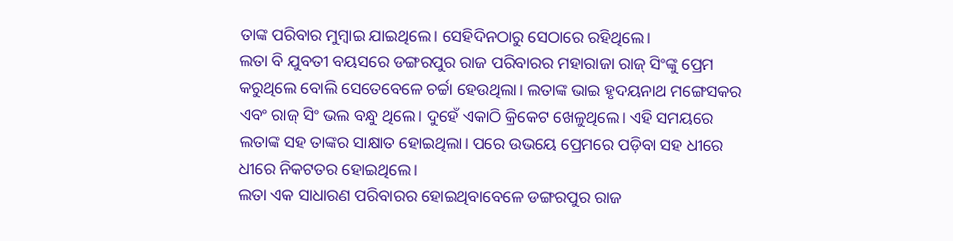ତାଙ୍କ ପରିବାର ମୁମ୍ବାଇ ଯାଇଥିଲେ। ସେହିଦିନଠାରୁ ସେଠାରେ ରହିଥିଲେ।
ଲତା ବି ଯୁବତୀ ବୟସରେ ଡଙ୍ଗରପୁର ରାଜ ପରିବାରର ମହାରାଜା ରାଜ୍ ସିଂଙ୍କୁ ପ୍ରେମ କରୁଥିଲେ ବୋଲି ସେତେବେଳେ ଚର୍ଚ୍ଚା ହେଉଥିଲା। ଲତାଙ୍କ ଭାଇ ହୃଦୟନାଥ ମଙ୍ଗେସକର ଏବଂ ରାଜ୍ ସିଂ ଭଲ ବନ୍ଧୁ ଥିଲେ। ଦୁହେଁ ଏକାଠି କ୍ରିକେଟ ଖେଳୁଥିଲେ। ଏହି ସମୟରେ ଲତାଙ୍କ ସହ ତାଙ୍କର ସାକ୍ଷାତ ହୋଇଥିଲା। ପରେ ଉଭୟେ ପ୍ରେମରେ ପଡ଼ିବା ସହ ଧୀରେ ଧୀରେ ନିକଟତର ହୋଇଥିଲେ।
ଲତା ଏକ ସାଧାରଣ ପରିବାରର ହୋଇଥିବାବେଳେ ଡଙ୍ଗରପୁର ରାଜ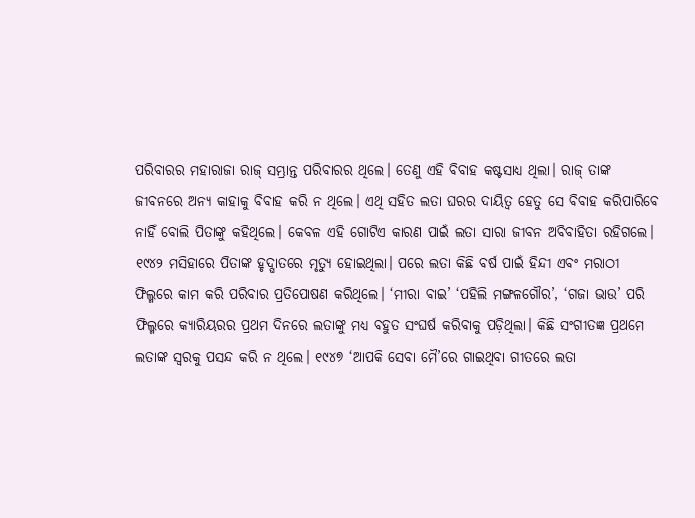ପରିବାରର ମହାରାଜା ରାଜ୍ ସମ୍ଭ୍ରାନ୍ତ ପରିବାରର ଥିଲେ। ତେଣୁ ଏହି ବିବାହ କଷ୍ଟସାଧ୍ୟ ଥିଲା। ରାଜ୍ ତାଙ୍କ ଜୀବନରେ ଅନ୍ୟ କାହାକୁ ବିବାହ କରି ନ ଥିଲେ। ଏଥି ସହିତ ଲତା ଘରର ଦାୟିତ୍ୱ ହେତୁ ସେ ବିବାହ କରିପାରିବେ ନାହିଁ ବୋଲି ପିତାଙ୍କୁ କହିଥିଲେ। କେବଳ ଏହି ଗୋଟିଏ କାରଣ ପାଇଁ ଲତା ସାରା ଜୀବନ ଅବିବାହିତା ରହିଗଲେ।
୧୯୪୨ ମସିହାରେ ପିତାଙ୍କ ହୃଦ୍ଘାତରେ ମୃତ୍ୟୁ ହୋଇଥିଲା। ପରେ ଲତା କିଛି ବର୍ଷ ପାଇଁ ହିନ୍ଦୀ ଏବଂ ମରାଠୀ ଫିଲ୍ମରେ କାମ କରି ପରିବାର ପ୍ରତିପୋଷଣ କରିଥିଲେ। ‘ମୀରା ବାଇ’ ‘ପହିଲି ମଙ୍ଗଳଗୌର’, ‘ଗଜା ଭାଉ’ ପରି ଫିଲ୍ମରେ କ୍ୟାରିୟରର ପ୍ରଥମ ଦିନରେ ଲତାଙ୍କୁ ମଧ୍ୟ ବହୁତ ସଂଘର୍ଷ କରିବାକୁ ପଡ଼ିଥିଲା। କିଛି ସଂଗୀତଜ୍ଞ ପ୍ରଥମେ ଲତାଙ୍କ ସ୍ବରକୁ ପସନ୍ଦ କରି ନ ଥିଲେ। ୧୯୪୭ ‘ଆପକି ସେବା ମୈ’ରେ ଗାଇଥିବା ଗୀତରେ ଲତା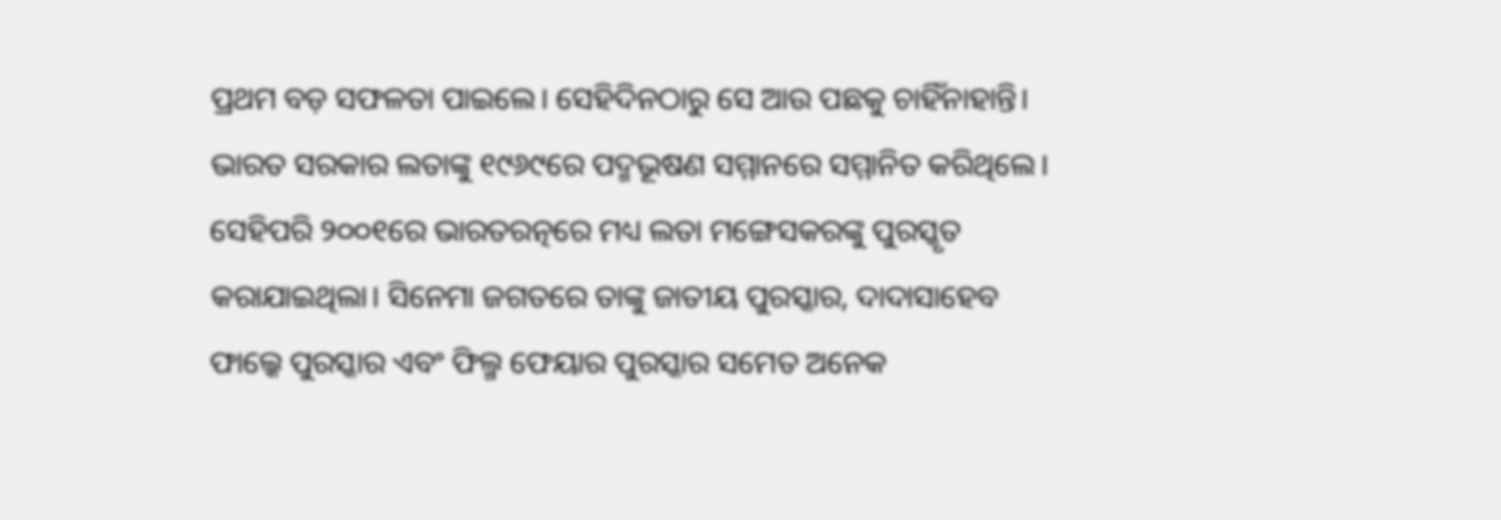ପ୍ରଥମ ବଡ଼ ସଫଳତା ପାଇଲେ। ସେହିଦିନଠାରୁ ସେ ଆଉ ପଛକୁ ଚାହିଁନାହାନ୍ତି।
ଭାରତ ସରକାର ଲତାଙ୍କୁ ୧୯୬୯ରେ ପଦ୍ମଭୂଷଣ ସମ୍ମାନରେ ସମ୍ମାନିତ କରିଥିଲେ। ସେହିପରି ୨୦୦୧ରେ ଭାରତରତ୍ନରେ ମଧ୍ୟ ଲତା ମଙ୍ଗେସକରଙ୍କୁ ପୁରସ୍କୃତ କରାଯାଇଥିଲା। ସିନେମା ଜଗତରେ ତାଙ୍କୁ ଜାତୀୟ ପୁରସ୍କାର, ଦାଦାସାହେବ ଫାଲ୍କେ ପୁରସ୍କାର ଏବଂ ଫିଲ୍ମ ଫେୟାର ପୁରସ୍କାର ସମେତ ଅନେକ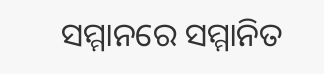ସମ୍ମାନରେ ସମ୍ମାନିତ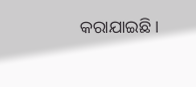କରାଯାଇଛି।